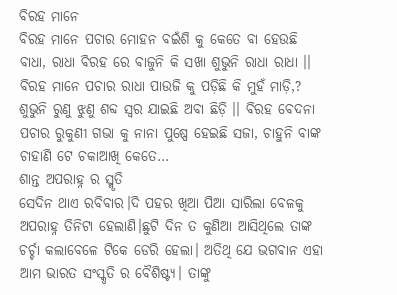ବିରହ ମାନେ
ବିରହ ମାନେ ପଚାର ମୋହନ ବଇଁଶି କୁ କେତେ ବା ହେଉଛି ବାଧା, ରାଧା ବିରହ ରେ ବାଜୁନି କି ସଖା ଶୁଭୁନି ରାଧା ରାଧା ।। ବିରହ ମାନେ ପଚାର ରାଧା ପାଉଜି କୁ ପଡ଼ିଛି କି ମୁହଁ ମାଡ଼ି,? ଶୁଭୁନି ରୁଣୁ ଝୁଣୁ ଶବ୍ଦ ସ୍ୱର ଯାଇଛି ଅବା ଛିଡ଼ି ।। ବିରହ ବେଦନା ପଚାର ରୁକୁଣୀ ଗଭା କୁ ନାନା ପୁଷ୍ପେ ହେଇଛି ସଜା, ଚାହୁନି ବାଙ୍କ ଚାହାଣି ଟେ ଚକାଆଖି କେତେ…
ଶାନ୍ତ ଅପରାହ୍ନ ର ସ୍ମୃତି
ସେଦିନ ଥାଏ ରବିବାର।ଦି ପହର ଖିଆ ପିଆ ସାରିଲା ବେଳକୁ ଅପରାହ୍ନ ତିନିଟା ହେଲାଣି।ଛୁଟି ଦିନ ତ କୁଣିଆ ଆସିଥିଲେ ତାଙ୍କ ଚର୍ଚ୍ଚା କଲାବେଳେ ଟିକେ ଡେରି ହେଲା। ଅତିଥି ଯେ ଭଗଵାନ ଏହା ଆମ ଭାରତ ସଂସ୍କୃତି ର ବୈଶିଷ୍ଟ୍ୟ। ତାଙ୍କୁ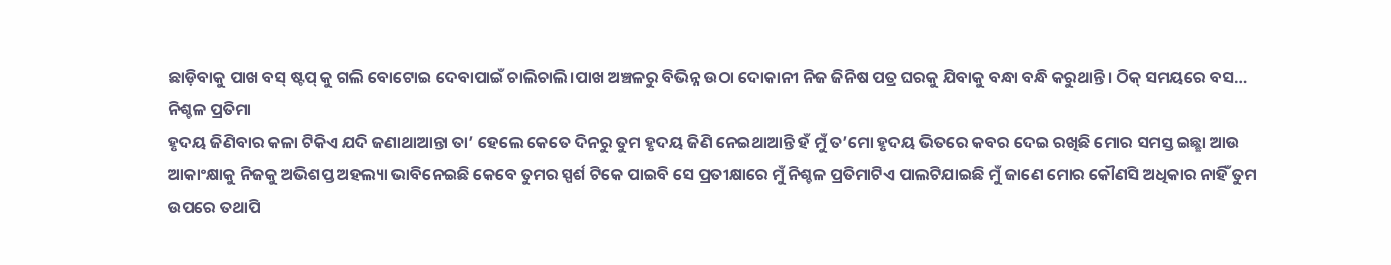ଛାଡ଼ିବାକୁ ପାଖ ବସ୍ ଷ୍ଟପ୍ କୁ ଗଲି ବୋଟୋଇ ଦେବାପାଇଁ ଚାଲିଚାଲି।ପାଖ ଅଞ୍ଚଳରୁ ବିଭିନ୍ନ ଉଠା ଦୋକାନୀ ନିଜ ଜିନିଷ ପତ୍ର ଘରକୁ ଯିବାକୁ ବନ୍ଧା ବନ୍ଧି କରୁଥାନ୍ତି। ଠିକ୍ ସମୟରେ ବସ…
ନିଶ୍ଚଳ ପ୍ରତିମା
ହୃଦୟ ଜିଣିବାର କଳା ଟିକିଏ ଯଦି ଜଣାଥାଆନ୍ତା ତା’ ହେଲେ କେତେ ଦିନରୁ ତୁମ ହୃଦୟ ଜିଣି ନେଇଥାଆନ୍ତି ହଁ ମୁଁ ତ’ମୋ ହୃଦୟ ଭିତରେ କବର ଦେଇ ରଖିଛି ମୋର ସମସ୍ତ ଇଛ୍ଛା ଆଉ ଆକାଂକ୍ଷାକୁ ନିଜକୁ ଅଭିଶପ୍ତ ଅହଲ୍ୟା ଭାବିନେଇଛି କେବେ ତୁମର ସ୍ପର୍ଶ ଟିକେ ପାଇବି ସେ ପ୍ରତୀକ୍ଷାରେ ମୁଁ ନିଶ୍ଚଳ ପ୍ରତିମାଟିଏ ପାଲଟିଯାଇଛି ମୁଁ ଜାଣେ ମୋର କୌଣସି ଅଧିକାର ନାହିଁ ତୁମ ଉପରେ ତଥାପି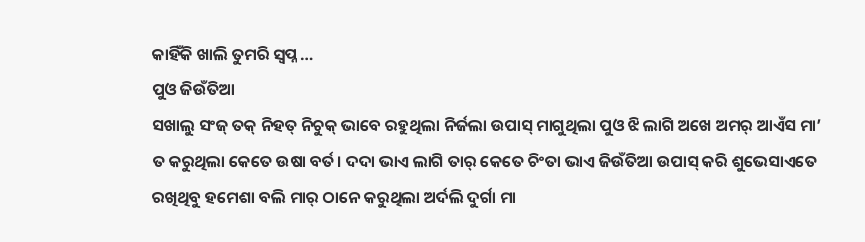କାହିଁକି ଖାଲି ତୁମରି ସ୍ୱପ୍ନ …
ପୁଓ ଜିଉଁତିଆ
ସଖାଲୁ ସଂଜ୍ ତକ୍ ନିହତ୍ ନିଚୁକ୍ ଭାବେ ରହୁଥିଲା ନିର୍ଜଲା ଉପାସ୍ ମାଗୁଥିଲା ପୁଓ ଝି ଲାଗି ଅଖେ ଅମର୍ ଆଏଁସ ମା’ ତ କରୁଥିଲା କେତେ ଉଷା ବର୍ତ। ଦଦା ଭାଏ ଲାଗି ତାର୍ କେତେ ଚିଂତା ଭାଏ ଜିଉଁତିଆ ଉପାସ୍ କରି ଶୁଭେସାଏତେ ରଖିଥିବୁ ହମେଶା ବଲି ମାର୍ ଠାନେ କରୁଥିଲା ଅର୍ଦଲି ଦୁର୍ଗା ମା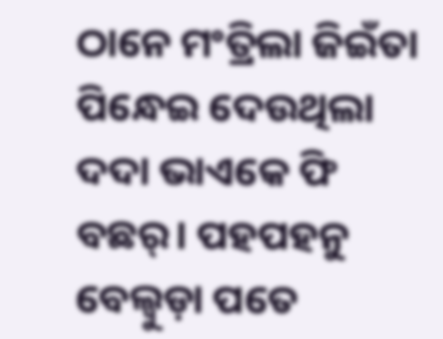ଠାନେ ମଂତ୍ରିଲା ଜିଇଁତା ପିନ୍ଧେଇ ଦେଉଥିଲା ଦଦା ଭାଏକେ ଫି ବଛର୍। ପହପହନୁ ବେଲ୍ବୁଡ଼ା ପତେ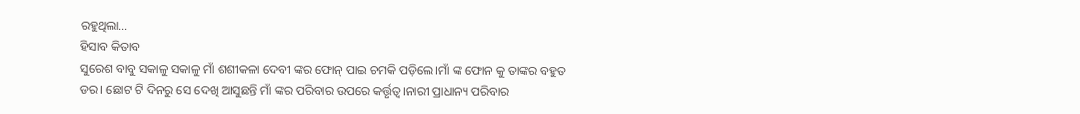ରହୁଥିଲା…
ହିସାବ କିତାବ
ସୁରେଶ ବାବୁ ସକାଳୁ ସକାଳୁ ମାଁ ଶଶୀକଳା ଦେବୀ ଙ୍କର ଫୋନ୍ ପାଇ ଚମକି ପଡ଼ିଲେ।ମାଁ ଙ୍କ ଫୋନ କୁ ତାଙ୍କର ବହୁତ ଡର। ଛୋଟ ଟି ଦିନରୁ ସେ ଦେଖି ଆସୁଛନ୍ତି ମାଁ ଙ୍କର ପରିବାର ଉପରେ କର୍ତ୍ତୃତ୍ବ।ନାରୀ ପ୍ରାଧାନ୍ୟ ପରିବାର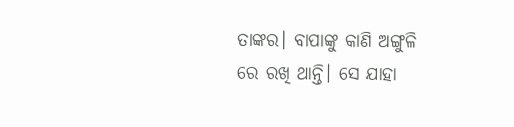ତାଙ୍କର। ବାପାଙ୍କୁ କାଣି ଅଙ୍ଗୁଳି ରେ ରଖି ଥାନ୍ତି। ସେ ଯାହା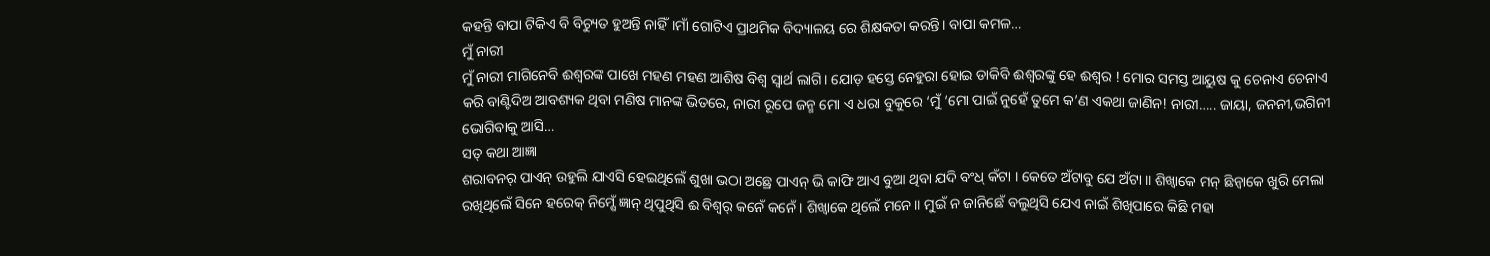କହନ୍ତି ବାପା ଟିକିଏ ବି ବିଚ୍ୟୁତ ହୁଅନ୍ତି ନାହିଁ।ମାଁ ଗୋଟିଏ ପ୍ରାଥମିକ ବିଦ୍ୟାଳୟ ରେ ଶିକ୍ଷକତା କରନ୍ତି। ବାପା କମଳ…
ମୁଁ ନାରୀ
ମୁଁ ନାରୀ ମାଗିନେବି ଈଶ୍ୱରଙ୍କ ପାଖେ ମହଣ ମହଣ ଆଶିଷ ବିଶ୍ଵ ସ୍ଵାର୍ଥ ଲାଗି। ଯୋଡ଼ ହସ୍ତେ ନେହୁରା ହୋଇ ଡାକିବି ଈଶ୍ୱରଙ୍କୁ ହେ ଈଶ୍ୱର ! ମୋର ସମସ୍ତ ଆୟୁଷ କୁ ଚେନାଏ ଚେନାଏ କରି ବାଣ୍ଟିଦିଅ ଆବଶ୍ୟକ ଥିବା ମଣିଷ ମାନଙ୍କ ଭିତରେ, ନାରୀ ରୂପେ ଜନ୍ମ ମୋ ଏ ଧରା ବୁକୁରେ ‘ମୁଁ ‘ମୋ ପାଇଁ ନୁହେଁ ତୁମେ କ’ଣ ଏକଥା ଜାଣିନ! ନାରୀ….. ଜାୟା, ଜନନୀ,ଭଗିନୀ ଭୋଗିବାକୁ ଆସି…
ସତ୍ କଥା ଆଜ୍ଞା
ଶରାବନର୍ ପାଏନ୍ ଉହୁଲି ଯାଏସି ହେଇଥିଲେଁ ଶୁଖା ଭଠା ଅଛ୍ରେ ପାଏନ୍ ଭି କାଫି ଆଏ ବୁଆ ଥିବା ଯଦି ବଂଧ୍ କଁଟା । କେତେ ଅଁଟାବୁ ଯେ ଅଁଟା ॥ ଶିଖ୍ବାକେ ମନ୍ ଛିନ୍ବାକେ ଖୁରି ମେଲା ରଖିଥିଲେଁ ସିନେ ହରେକ୍ ନିମ୍ଷେଁ ଜ୍ଞାନ୍ ଥିପୁଥିସି ଈ ବିଶ୍ବର୍ କନେଁ କନେଁ । ଶିଖ୍ବାକେ ଥିଲେଁ ମନେ॥ ମୁଇଁ ନ ଜାନିଛେଁ ବଲୁଥିସି ଯେଏ ନାଇଁ ଶିଖିପାରେ କିଛି ମହା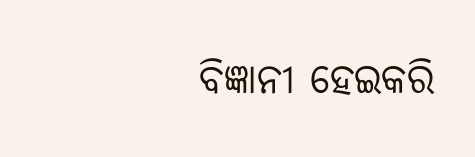ବିଜ୍ଞାନୀ ହେଇକରି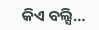କିଏ ବଲ୍ସି…